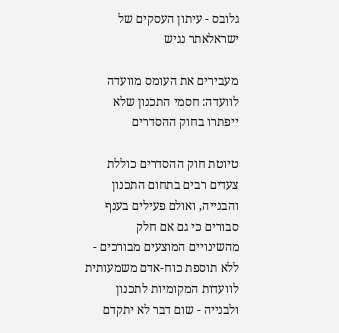גלובס - עיתון העסקים של ישראלאתר נגיש

מעבירים את העומס מוועדה לוועדה: חסמי התכנון שלא ייפתרו בחוק ההסדרים

טיוטת חוק ההסדרים כוללת צעדים רבים בתחום התכנון והבנייה, ואולם פעילים בענף סבורים כי גם אם חלק מהשינויים המוצעים מבורכים - ללא תוספת כוח-אדם משמעותית לוועדות המקומיות לתכנון ולבנייה - שום דבר לא יתקדם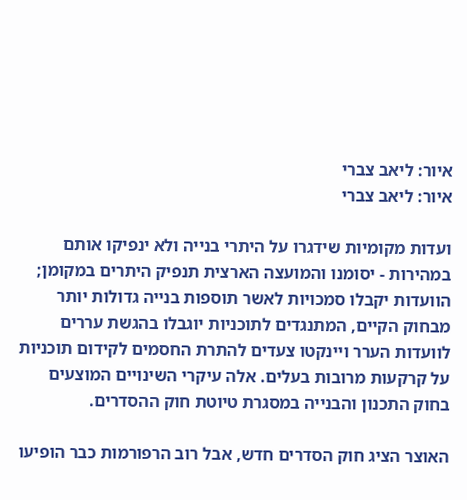איור: ליאב צברי
איור: ליאב צברי

ועדות מקומיות שידגרו על היתרי בנייה ולא ינפיקו אותם במהירות - יסומנו והמועצה הארצית תנפיק היתרים במקומן; הוועדות יקבלו סמכויות לאשר תוספות בנייה גדולות יותר מבחוק הקיים, המתנגדים לתוכניות יוגבלו בהגשת עררים לוועדות הערר ויינקטו צעדים להתרת החסמים לקידום תוכניות על קרקעות מרובות בעלים. אלה עיקרי השינויים המוצעים בחוק התכנון והבנייה במסגרת טיוטת חוק ההסדרים.

האוצר הציג חוק הסדרים חדש, אבל רוב הרפורמות כבר הופיעו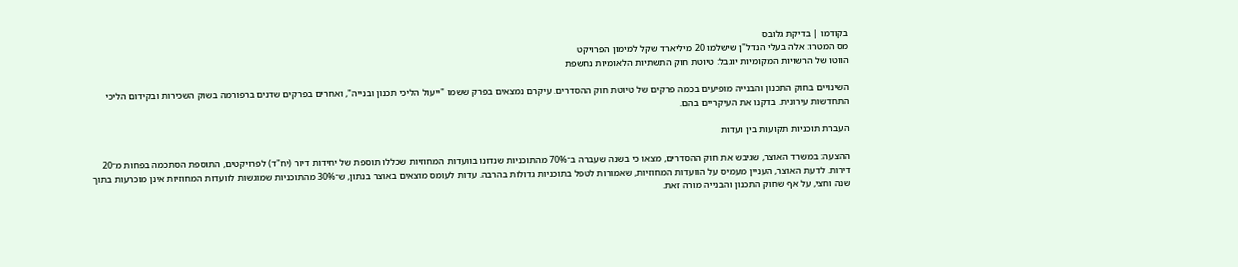בקודמו | בדיקת גלובס
מס המטרו: אלה בעלי הנדל"ן שישלמו 20 מיליארד שקל למימון הפרויקט
הווטו של הרשויות המקומיות יוגבל: טיוטת חוק התשתיות הלאומיות נחשפת

השינויים בחוק התכנון והבנייה מופיעים בכמה פרקים של טיוטת חוק ההסדרים. עיקרם נמצאים בפרק ששמו "ייעול הליכי תכנון ובנייה", ואחרים בפרקים שדנים ברפורמה בשוק השכירות ובקידום הליכי התחדשות עירונית. בדקנו את העיקריים בהם.

העברת תוכניות תקועות בין ועדות

ההצעה: במשרד האוצר, שגיבש את חוק ההסדרים, מצאו כי בשנה שעברה ב־70% מהתוכניות שנדונו בוועדות המחוזיות שכללו תוספת של יחידות דיור (יח"ד) לפרויקטים, התוספת הסתכמה בפחות מ־20 דירות. לדעת האוצר, העניין מעמיס על הוועדות המחוזיות, שאמורות לטפל בתוכניות גדולות בהרבה. עדות לעומס מוצאים באוצר בנתון, ש־30% מהתוכניות שמוגשות לוועדות המחוזיות אינן מוכרעות בתוך שנה וחצי, על אף שחוק התכנון והבנייה מורה זאת.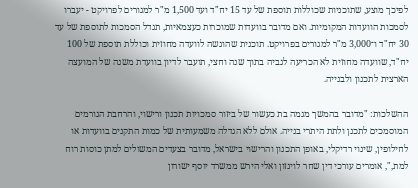לפיכך מוצע, שתוכניות שכוללות תוספת של עד 15 יח"ד ועד 1,500 מ"ר למגורים לפרויקט - יעברו לסמכות הוועדות המקומיות. ואם מדובר בוועדות שמוכרות כעצמאיות, תגדל הסמכות לתוספת של עד 30 יח"ד ו־3,000 מ"ר למגורים בפרויקט. תוכנית שהוגשה לוועדה מחוזית וכוללת תוספת של 100 יח"ד, שוועדה מחוזית לא הכריעה לגביה בתוך שנה וחצי, תועבר לדיון בוועדת משנה של המועצה הארצית לתכנון ולבנייה.

ההשלכות: "מדובר בהמשך מגמה בת כעשור של ביזור סמכויות תכנון ורישוי, והרחבת הגורמים המוסמכים לתכנן ולתת היתרי בנייה. אולם ללא הגדלה משמעותית של כמות התקנים בוועדות או לחילופין, שינוי רדיקלי, באופן התכנון והרישוי בישראל, מדובר בצעדים המשולים למתן כוסות רוח למת,", אומרים עורכי דין שחר לוינזון ואלי הירש ממשרד יוסף ישורון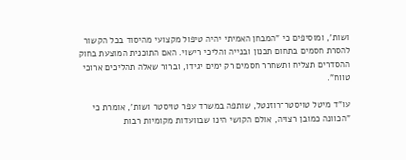ושות', ומוסיפים כי "המבחן האמיתי יהיה טיפול מקצועי מהיסוד בכל הקשור להסרת חסמים בתחום תכנון ובנייה והליכי רישוי. האם התוכנית המוצעת בחוק ההסדרים תצליח ותשחרר חסמים רק ימים יגידו, וברור שאלה תהליכים ארוכי טווח".

עו"ד מיטל טויסטר־רוזנטל, שותפה במשרד עפר טויסטר ושות', אומרת כי "הכוונה כמובן רצויה, אולם הקושי הינו שבוועדות מקומיות רבות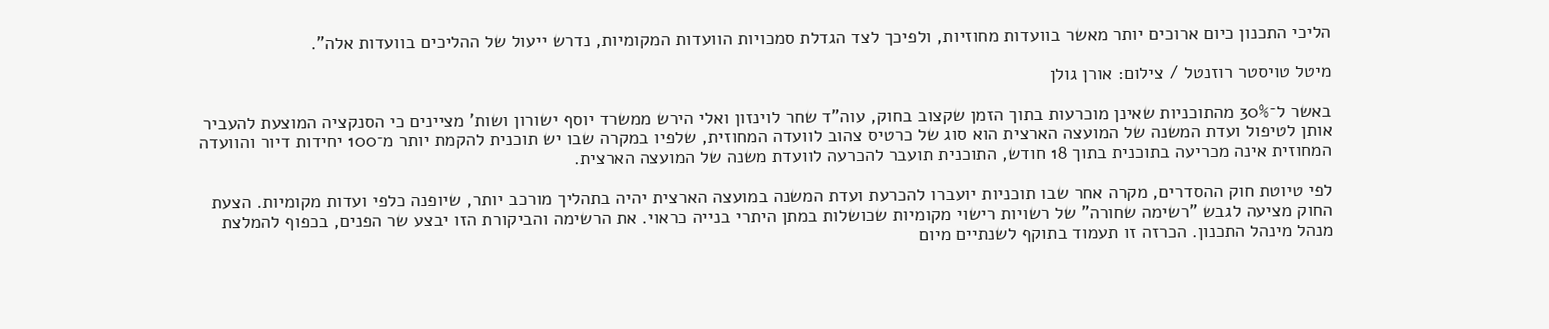הליכי התכנון כיום ארוכים יותר מאשר בוועדות מחוזיות, ולפיכך לצד הגדלת סמכויות הוועדות המקומיות, נדרש ייעול של ההליכים בוועדות אלה".

מיטל טויסטר רוזנטל / צילום: אורן גולן

באשר ל־30% מהתוכניות שאינן מוכרעות בתוך הזמן שקצוב בחוק, עוה"ד שחר לוינזון ואלי הירש ממשרד יוסף ישורון ושות' מציינים כי הסנקציה המוצעת להעביר אותן לטיפול ועדת המשנה של המועצה הארצית הוא סוג של כרטיס צהוב לוועדה המחוזית, שלפיו במקרה שבו יש תוכנית להקמת יותר מ־100 יחידות דיור והוועדה המחוזית אינה מכריעה בתוכנית בתוך 18 חודש, התוכנית תועבר להכרעה לוועדת משנה של המועצה הארצית.

לפי טיוטת חוק ההסדרים, מקרה אחר שבו תוכניות יועברו להכרעת ועדת המשנה במועצה הארצית יהיה בתהליך מורכב יותר, שיופנה כלפי ועדות מקומיות. הצעת החוק מציעה לגבש "רשימה שחורה" של רשויות רישוי מקומיות שכושלות במתן היתרי בנייה כראוי. את הרשימה והביקורת הזו יבצע שר הפנים, בכפוף להמלצת מנהל מינהל התכנון. הכרזה זו תעמוד בתוקף לשנתיים מיום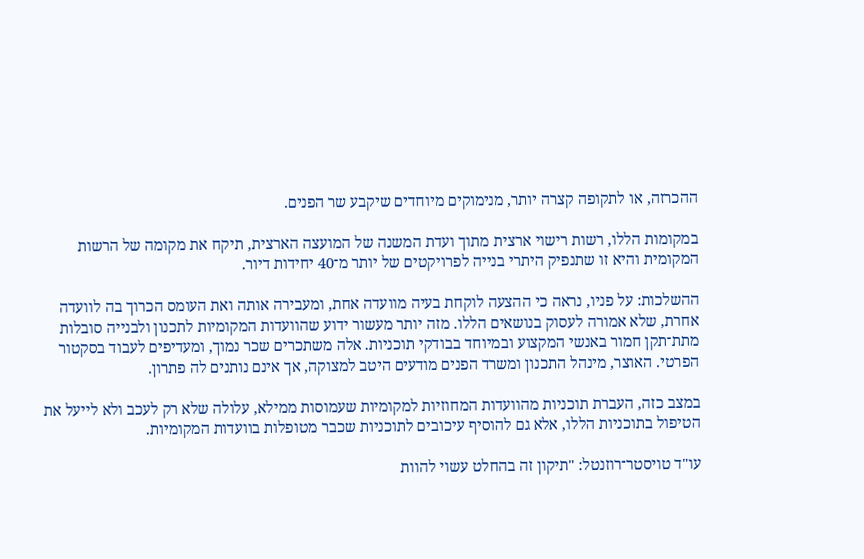ההכרזה, או לתקופה קצרה יותר, מנימוקים מיוחדים שיקבע שר הפנים.

במקומות הללו, רשות רישוי ארצית מתוך ועדת המשנה של המועצה הארצית, תיקח את מקומה של הרשות המקומית והיא זו שתנפיק היתרי בנייה לפרויקטים של יותר מ־40 יחידות דיור.

ההשלכות: על פניו, נראה כי ההצעה לוקחת בעיה מוועדה אחת, ומעבירה אותה ואת העומס הכרוך בה לוועדה אחרת, שלא אמורה לעסוק בנושאים הללו. מזה יותר מעשור ידוע שהוועדות המקומיות לתכנון ולבנייה סובלות מתת־תקן חמור באנשי המקצוע ובמיוחד בבודקי תוכניות. אלה משתכרים שכר נמוך, ומעדיפים לעבוד בסקטור הפרטי. האוצר, מינהל התכנון ומשרד הפנים מודעים היטב למצוקה, אך אינם נותנים לה פתרון.

במצב כזה, העברת תוכניות מהוועדות המחוזיות למקומיות שעמוסות ממילא, עלולה שלא רק לעכב ולא לייעל את הטיפול בתוכניות הללו, אלא גם להוסיף עיכובים לתוכניות שכבר מטופלות בוועדות המקומיות.

עו"ד טויסטר־רוזנטל: "תיקון זה בהחלט עשוי להוות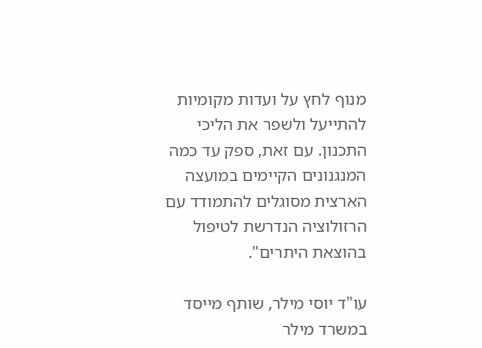מנוף לחץ על ועדות מקומיות להתייעל ולשפר את הליכי התכנון. עם זאת, ספק עד כמה המנגנונים הקיימים במועצה הארצית מסוגלים להתמודד עם הרזולוציה הנדרשת לטיפול בהוצאת היתרים".

עו"ד יוסי מילר, שותף מייסד במשרד מילר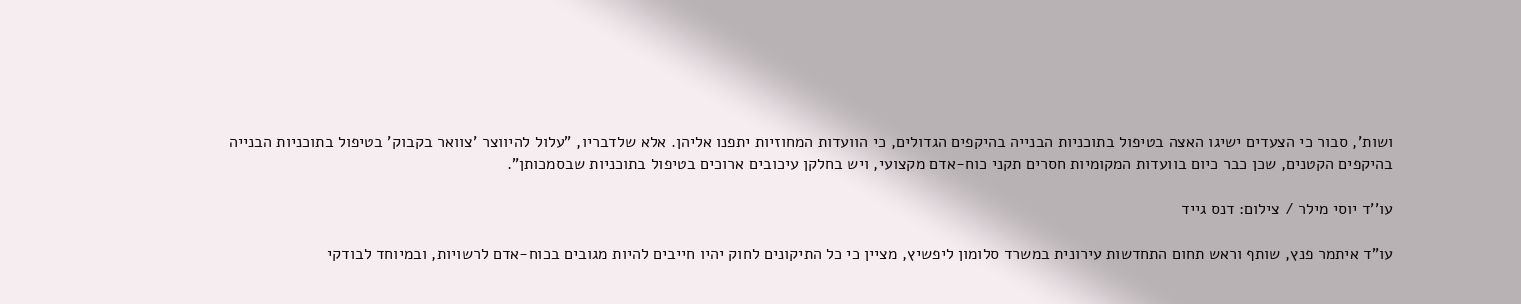ושות', סבור כי הצעדים ישיגו האצה בטיפול בתוכניות הבנייה בהיקפים הגדולים, כי הוועדות המחוזיות יתפנו אליהן. אלא שלדבריו, "עלול להיווצר 'צוואר בקבוק' בטיפול בתוכניות הבנייה בהיקפים הקטנים, שכן כבר כיום בוועדות המקומיות חסרים תקני כוח-אדם מקצועי, ויש בחלקן עיכובים ארוכים בטיפול בתוכניות שבסמכותן".

עו''ד יוסי מילר / צילום: דנס גייד

עו"ד איתמר פנץ, שותף וראש תחום התחדשות עירונית במשרד סלומון ליפשיץ, מציין כי כל התיקונים לחוק יהיו חייבים להיות מגובים בכוח-אדם לרשויות, ובמיוחד לבודקי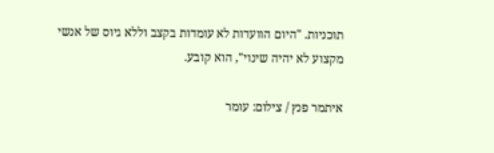תוכניות. "היום הוועדות לא עומדות בקצב וללא גיוס של אנשי מקצוע לא יהיה שינוי", הוא קובע.

איתמר פנץ / צילום: עומר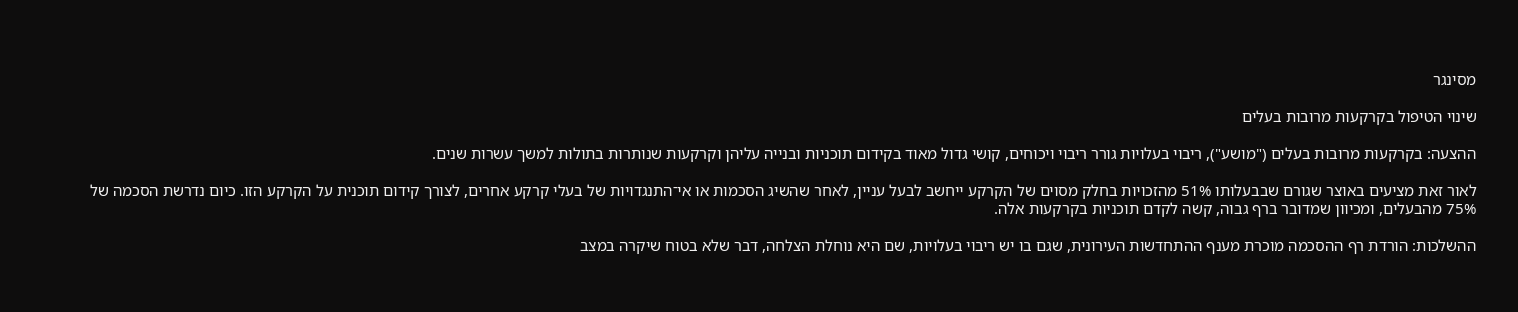מסינגר

שינוי הטיפול בקרקעות מרובות בעלים

ההצעה: בקרקעות מרובות בעלים ("מושע"), ריבוי בעלויות גורר ריבוי ויכוחים, קושי גדול מאוד בקידום תוכניות ובנייה עליהן וקרקעות שנותרות בתולות למשך עשרות שנים.

לאור זאת מציעים באוצר שגורם שבבעלותו 51% מהזכויות בחלק מסוים של הקרקע ייחשב לבעל עניין, לאחר שהשיג הסכמות או אי־התנגדויות של בעלי קרקע אחרים, לצורך קידום תוכנית על הקרקע הזו. כיום נדרשת הסכמה של 75% מהבעלים, ומכיוון שמדובר ברף גבוה, קשה לקדם תוכניות בקרקעות אלה.

ההשלכות: הורדת רף ההסכמה מוכרת מענף ההתחדשות העירונית, שגם בו יש ריבוי בעלויות, שם היא נוחלת הצלחה, דבר שלא בטוח שיקרה במצב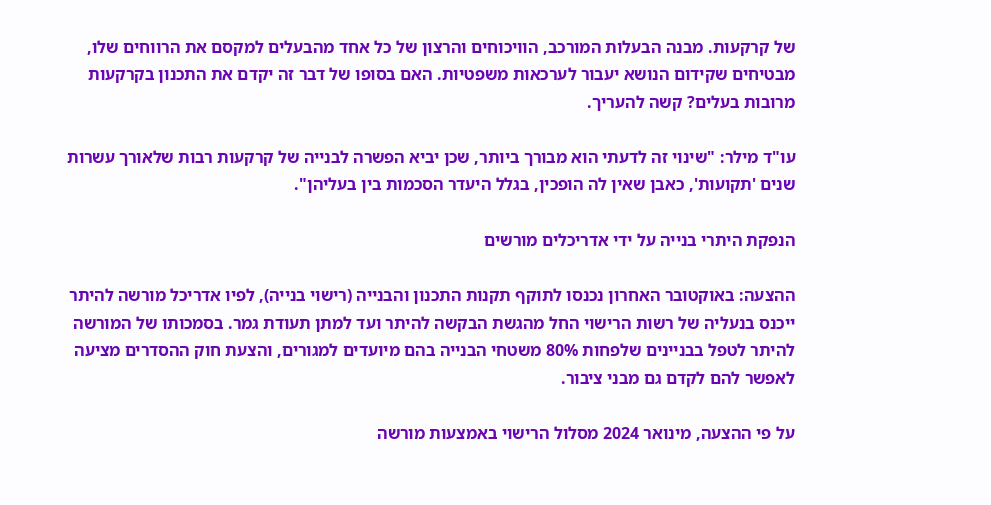של קרקעות. מבנה הבעלות המורכב, הוויכוחים והרצון של כל אחד מהבעלים למקסם את הרווחים שלו, מבטיחים שקידום הנושא יעבור לערכאות משפטיות. האם בסופו של דבר זה יקדם את התכנון בקרקעות מרובות בעלים? קשה להעריך.

עו"ד מילר: "שינוי זה לדעתי הוא מבורך ביותר, שכן יביא הפשרה לבנייה של קרקעות רבות שלאורך עשרות שנים 'תקועות', כאבן שאין לה הופכין, בגלל היעדר הסכמות בין בעליהן".

הנפקת היתרי בנייה על ידי אדריכלים מורשים

ההצעה: באוקטובר האחרון נכנסו לתוקף תקנות התכנון והבנייה (רישוי בנייה), לפיו אדריכל מורשה להיתר ייכנס בנעליה של רשות הרישוי החל מהגשת הבקשה להיתר ועד למתן תעודת גמר. בסמכותו של המורשה להיתר לטפל בבניינים שלפחות 80% משטחי הבנייה בהם מיועדים למגורים, והצעת חוק ההסדרים מציעה לאפשר להם לקדם גם מבני ציבור.

על פי ההצעה, מינואר 2024 מסלול הרישוי באמצעות מורשה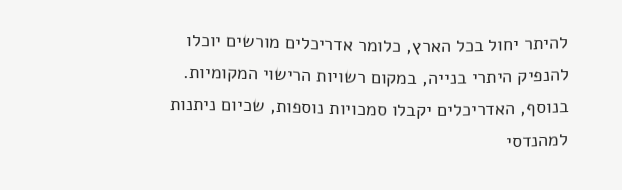להיתר יחול בכל הארץ, כלומר אדריכלים מורשים יוכלו להנפיק היתרי בנייה, במקום רשויות הרישוי המקומיות. בנוסף, האדריכלים יקבלו סמכויות נוספות, שכיום ניתנות למהנדסי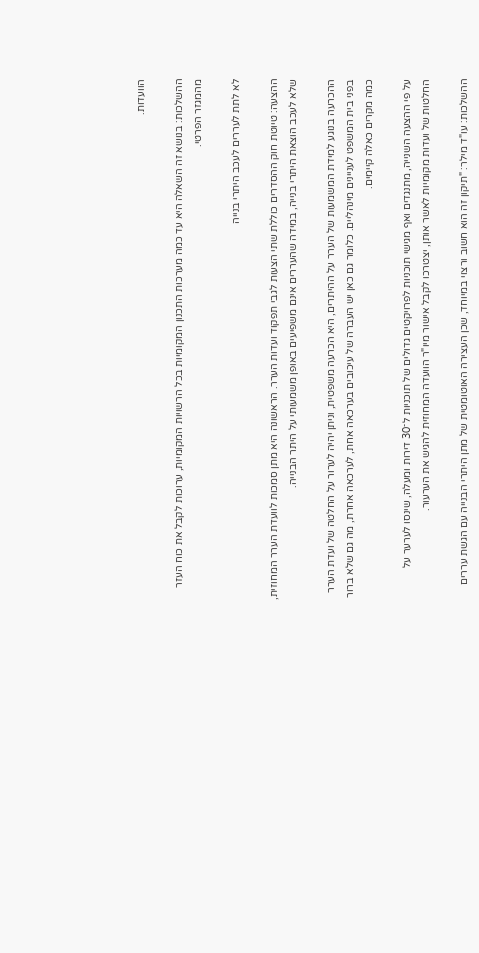הוועדות.

ההשלכות: בנושא זה השאלה היא עד כמה מערכות התכנון המקומיות בכל הרשויות המקומיות, ערוכות לקבל את כוח העזר מהמגזר הפרטי.

לא לתת לעררים לעכב היתרי בנייה

ההצעה: טיוטת חוק ההסדרים כוללת שתי הצעות לגבי תפקוד ועדות הערר. הראשונה היא מתן סמכות לוועדת הערר המחוזית, שלא לעכב הוצאת היתרי בנייה, במידה שהעררים אינם משפיעים באופן משמעותי על היתר הבנייה.

ההכרעה בנוגע למידת המשמעות של הערר על ההיתרים, היא הכרעה משפטית, וניתן יהיה לערור על החלטה של ועדת הערר בפני בית המשפט לעניינים מינהליים. כלומר גם כאן יש העברה של עיכובים בערכאה אחת, לערכאה אחרת, מה גם שלא ברור כמה מקרים כאלה קיימים.

על פי ההצעה השנייה, מתנגדים ואף מגישי תוכניות לפרויקטים גדולים של תוכניות ל־30 דירות ומעלה, שינסו לערער על החלטות של ועדות מקומיות לאשר אותן, יצטרכו לקבל אישור מיו"ר הוועדה המחוזית להגיש את הערעור.

ההשלכות: עו"ד מילר: "תיקון זה הוא חשוב ורצוי במיוחד, שכן העצירה האוטומטית של מתן היתרי הבנייה עם הגשת עררים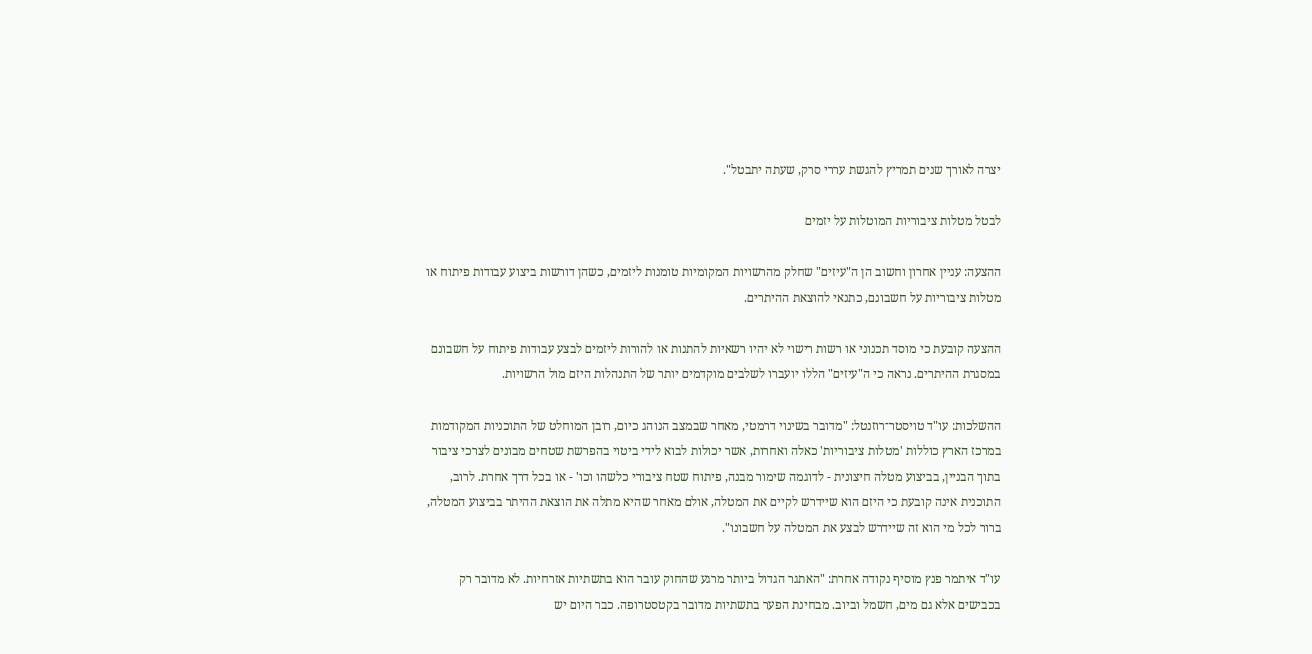יצרה לאורך שנים תמריץ להגשת עררי סרק, שעתה יתבטל".

לבטל מטלות ציבוריות המוטלות על יזמים

ההצעה: עניין אחרון וחשוב הן ה"עיזים" שחלק מהרשויות המקומיות טומנות ליזמים, כשהן דורשות ביצוע עבודות פיתוח או מטלות ציבוריות על חשבונם, כתנאי להוצאת ההיתרים.

ההצעה קובעת כי מוסד תכנוני או רשות רישוי לא יהיו רשאיות להתנות או להורות ליזמים לבצע עבודות פיתוח על חשבונם במסגרת ההיתרים. נראה כי ה"עיזים" הללו יועברו לשלבים מוקדמים יותר של התנהלות היזם מול הרשויות.

ההשלכות: עו"ד טויסטר־רוזנטל: "מדובר בשינוי דרמטי, מאחר שבמצב הנוהג כיום, רובן המוחלט של התוכניות המקודמות במרכז הארץ כוללות 'מטלות ציבוריות' כאלה ואחרות, אשר יכולות לבוא לידי ביטוי בהפרשת שטחים מבונים לצרכי ציבור בתוך הבניין, בביצוע מטלה חיצונית - לדוגמה שימור מבנה, פיתוח שטח ציבורי כלשהו וכו' - או בכל דרך אחרת. לרוב, התוכנית אינה קובעת כי היזם הוא שיידרש לקיים את המטלה, אולם מאחר שהיא מתלה את הוצאת ההיתר בביצוע המטלה, ברור לכל מי הוא זה שיידרש לבצע את המטלה על חשבונו".

עו"ד איתמר פנץ מוסיף נקודה אחרת: "האתגר הגדול ביותר מרגע שהחוק עובר הוא בתשתיות אזרחיות. לא מדובר רק בכבישים אלא גם מים, חשמל וביוב. מבחינת הפער בתשתיות מדובר בקטסטרופה. כבר היום יש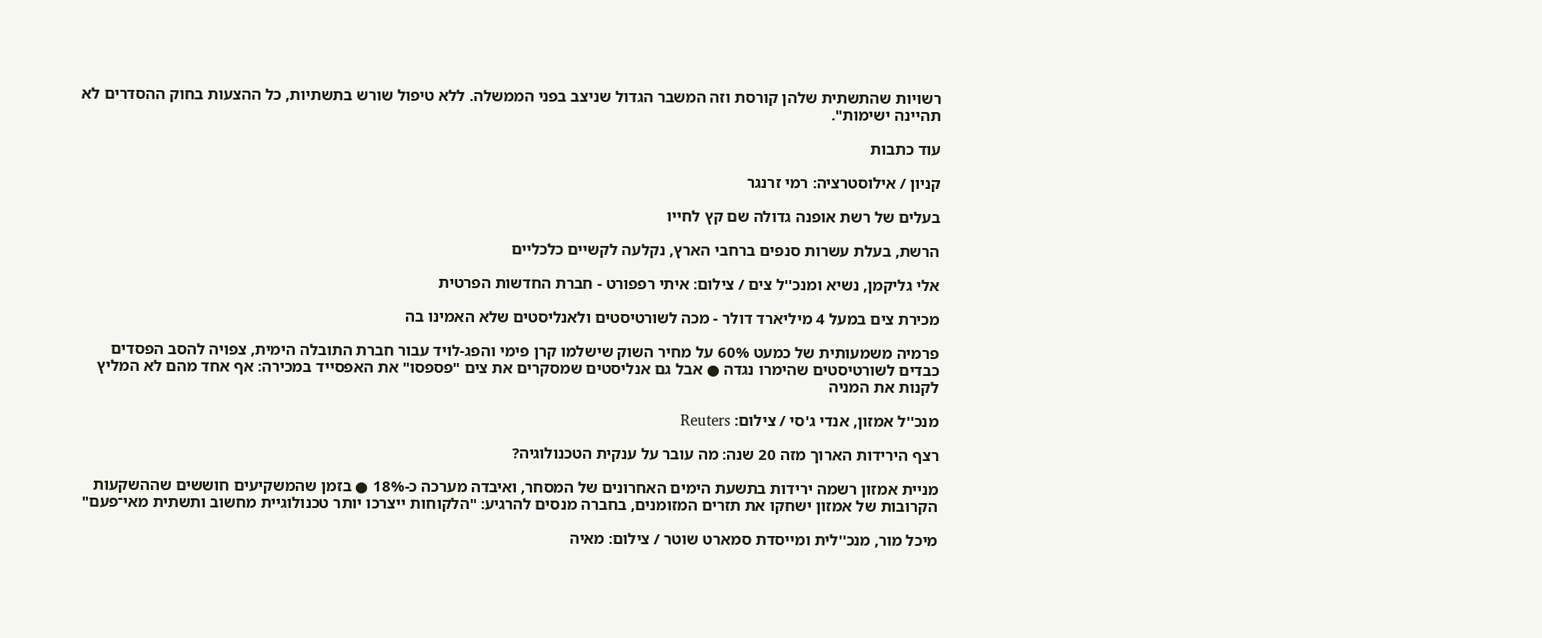רשויות שהתשתית שלהן קורסת וזה המשבר הגדול שניצב בפני הממשלה. ללא טיפול שורש בתשתיות, כל ההצעות בחוק ההסדרים לא תהיינה ישימות".

עוד כתבות

קניון / אילוסטרציה: רמי זרנגר

בעלים של רשת אופנה גדולה שם קץ לחייו

הרשת, בעלת עשרות סנפים ברחבי הארץ, נקלעה לקשיים כלכליים

אלי גליקמן, נשיא ומנכ''ל צים / צילום: איתי רפפורט - חברת החדשות הפרטית

מכירת צים במעל 4 מיליארד דולר - מכה לשורטיסטים ולאנליסטים שלא האמינו בה

פרמיה משמעותית של כמעט 60% על מחיר השוק שישלמו קרן פימי והפג-לויד עבור חברת התובלה הימית, צפויה להסב הפסדים כבדים לשורטיסטים שהימרו נגדה ● אבל גם אנליסטים שמסקרים את צים "פספסו" את האפסייד במכירה: אף אחד מהם לא המליץ לקנות את המניה

מנכ''ל אמזון, אנדי ג'סי / צילום: Reuters

רצף הירידות הארוך מזה 20 שנה: מה עובר על ענקית הטכנולוגיה?

מניית אמזון רשמה ירידות בתשעת הימים האחרונים של המסחר, ואיבדה מערכה כ-18% ● בזמן שהמשקיעים חוששים שההשקעות הקרובות של אמזון ישחקו את תזרים המזומנים, בחברה מנסים להרגיע: "הלקוחות ייצרכו יותר טכנולוגיית מחשוב ותשתית מאי־פעם"

מיכל מור, מנכ''לית ומייסדת סמארט שוטר / צילום: מאיה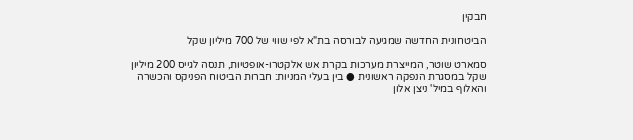חבקין

הביטחונית החדשה שמגיעה לבורסה בת"א לפי שווי של 700 מיליון שקל

סמארט שוטר, המייצרת מערכות בקרת אש אלקטרו-אופטיות, תנסה לגייס 200 מיליון שקל במסגרת הנפקה ראשונית ● בין בעלי המניות: חברות הביטוח הפניקס והכשרה והאלוף במיל' ניצן אלון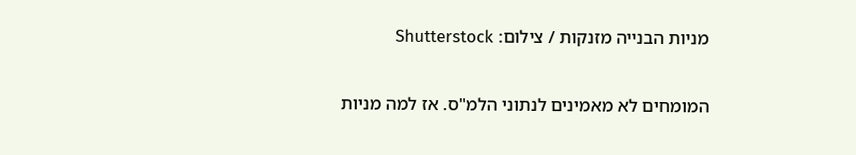מניות הבנייה מזנקות / צילום: Shutterstock

המומחים לא מאמינים לנתוני הלמ"ס. אז למה מניות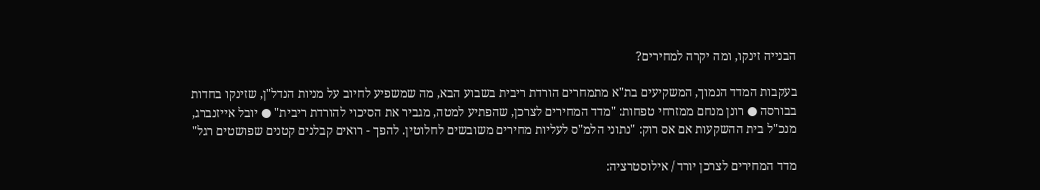הבנייה זינקו, ומה יקרה למחירים?

בעקבות המדד הנמוך, המשקיעים בת"א מתמחרים הורדת ריבית בשבוע הבא, מה שמשפיע לחיוב על מניות הנדל"ן, שזינקו בחדות בבורסה ● רונן מנחם ממזרחי טפחות: "מדד המחירים לצרכן, שהפתיע למטה, מגביר את הסיכוי להורדת ריבית" ● יובל אייזנברג, מנכ"ל בית ההשקעות אם אס רוק: "נתוני הלמ"ס לעליות מחירים משובשים לחלוטין. להפך - רואים קבלנים קטנים שפושטים רגל"

מדד המחירים לצרכן יורד / אילוסטרציה: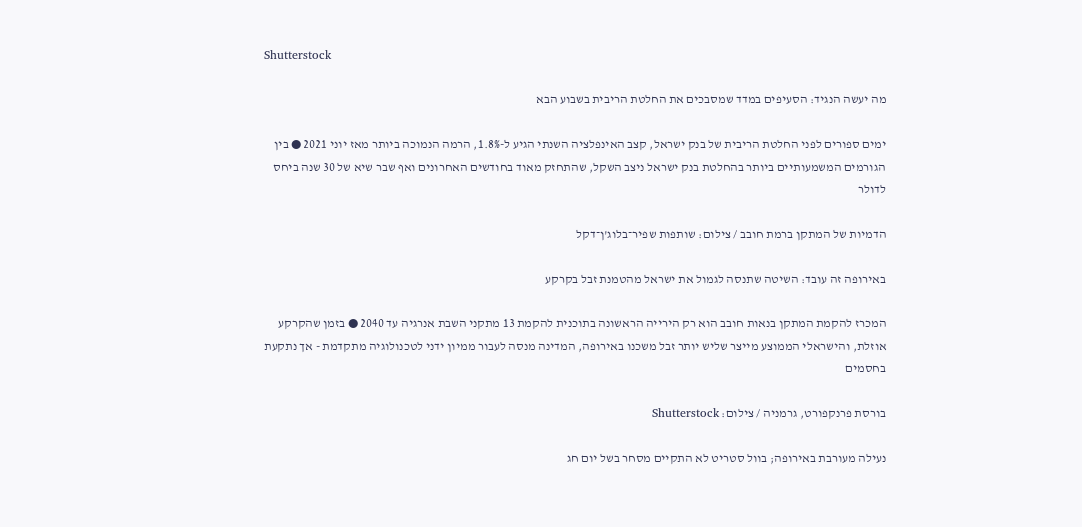Shutterstock

מה יעשה הנגיד: הסעיפים במדד שמסבכים את החלטת הריבית בשבוע הבא

ימים ספורים לפני החלטת הריבית של בנק ישראל, קצב האינפלציה השנתי הגיע ל-1.8%, הרמה הנמוכה ביותר מאז יוני 2021 ● בין הגורמים המשמעותיים ביותר בהחלטת בנק ישראל ניצב השקל, שהתחזק מאוד בחודשים האחרונים ואף שבר שיא של 30 שנה ביחס לדולר

הדמיות של המתקן ברמת חובב / צילום: שותפות שפיר־בלוג'ן־דקל

באירופה זה עובד: השיטה שתנסה לגמול את ישראל מהטמנת זבל בקרקע

המכרז להקמת המתקן בנאות חובב הוא רק הירייה הראשונה בתוכנית להקמת 13 מתקני השבת אנרגיה עד 2040 ● בזמן שהקרקע אוזלת, והישראלי הממוצע מייצר שליש יותר זבל משכנו באירופה, המדינה מנסה לעבור ממיון ידני לטכנולוגיה מתקדמת - אך נתקעת בחסמים

בורסת פרנקפורט, גרמניה / צילום: Shutterstock

נעילה מעורבת באירופה; בוול סטריט לא התקיים מסחר בשל יום חג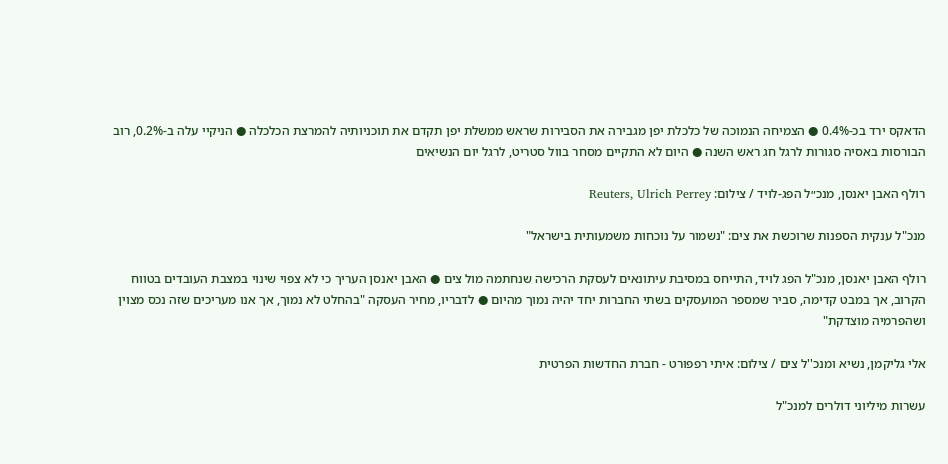הדאקס ירד בכ-0.4% ● הצמיחה הנמוכה של כלכלת יפן מגבירה את הסבירות שראש ממשלת יפן תקדם את תוכניותיה להמרצת הכלכלה ● הניקיי עלה ב-0.2%, רוב הבורסות באסיה סגורות לרגל חג ראש השנה ● היום לא התקיים מסחר בוול סטריט, לרגל יום הנשיאים

רולף האבן יאנסן, מנכ״ל הפג-לויד / צילום: Reuters, Ulrich Perrey

מנכ"ל ענקית הספנות שרוכשת את צים: "נשמור על נוכחות משמעותית בישראל"

רולף האבן יאנסן, מנכ"ל הפג לויד, התייחס במסיבת עיתונאים לעסקת הרכישה שנחתמה מול צים ● האבן יאנסן העריך כי לא צפוי שינוי במצבת העובדים בטווח הקרוב, אך במבט קדימה, סביר שמספר המועסקים בשתי החברות יחד יהיה נמוך מהיום ● לדבריו, מחיר העסקה "בהחלט לא נמוך, אך אנו מעריכים שזה נכס מצוין ושהפרמיה מוצדקת"

אלי גליקמן, נשיא ומנכ''ל צים / צילום: איתי רפפורט - חברת החדשות הפרטית

עשרות מיליוני דולרים למנכ"ל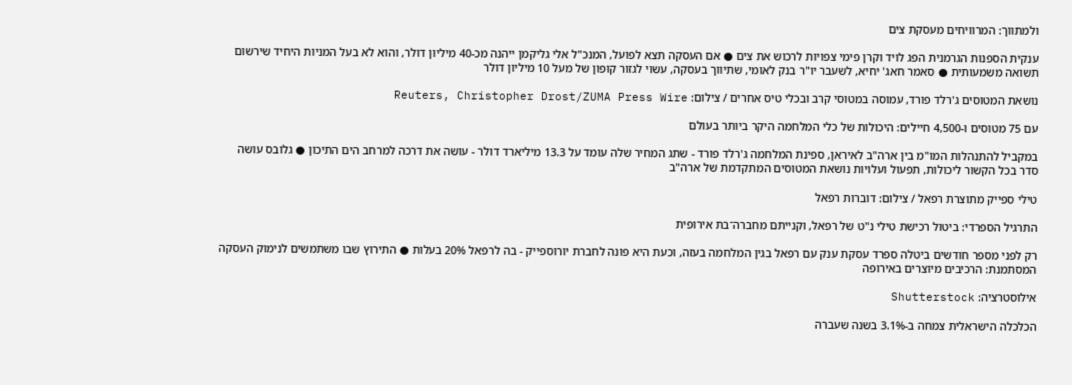ולמתווך: המרוויחים מעסקת צים

ענקית הספנות הגרמנית הפג לויד וקרן פימי צפויות לרכוש את צים ● אם העסקה תצא לפועל, המנכ"ל אלי גליקמן ייהנה מכ-40 מיליון דולר, והוא לא בעל המניות היחיד שירשום תשואה משמעותית ● סאמר חאג' יחיא, לשעבר יו"ר בנק לאומי, שתיווך בעסקה, עשוי לגזור קופון של מעל 10 מיליון דולר

נושאת המטוסים ג'רלד פורד, עמוסה במטוסי קרב ובכלי טיס אחרים / צילום: Reuters, Christopher Drost/ZUMA Press Wire

עם 75 מטוסים ו-4,500 חיילים: היכולות של כלי המלחמה היקר ביותר בעולם

במקביל להתנהלות המו"מ בין ארה"ב לאיראן, ספינת המלחמה ג'רלד פורד - שתג המחיר שלה עומד על 13.3 מיליארד דולר - עושה את דרכה למרחב הים התיכון ● גלובס עושה סדר בכל הקשור ליכולות, תפעול ועלויות נושאת המטוסים המתקדמת של ארה"ב

טילי ספייק מתוצרת רפאל / צילום: דוברות רפאל

התרגיל הספרדי: ביטול רכישת טילי נ"ט של רפאל, וקנייתם מחברה־בת אירופית

רק לפני מספר חודשים ביטלה ספרד עסקת ענק עם רפאל בגין המלחמה בעזה, וכעת היא פונה לחברת יורוספייק - בה לרפאל 20% בעלות ● התירוץ שבו משתמשים לנימוק העסקה המסתמנת: הרכיבים מיוצרים באירופה

אילוסטרציה: Shutterstock

הכלכלה הישראלית צמחה ב-3.1% בשנה שעברה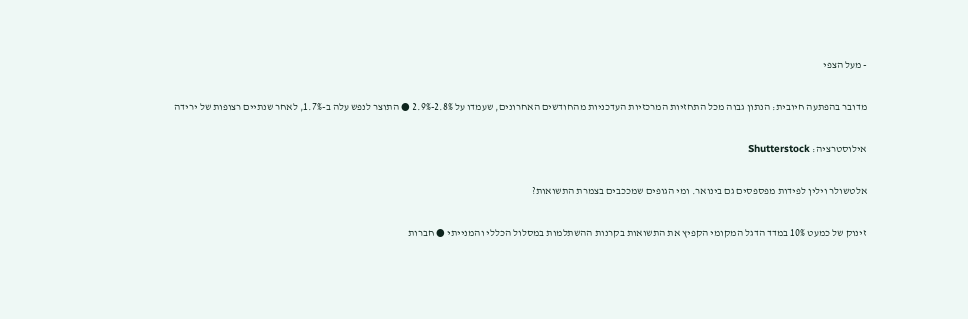- מעל הצפי

מדובר בהפתעה חיובית: הנתון גבוה מכל התחזיות המרכזיות העדכניות מהחודשים האחרונים, שעמדו על 2.8%-2.9% ● התוצר לנפש עלה ב-1.7%, לאחר שנתיים רצופות של ירידה

אילוסטרציה: Shutterstock

אלטשולר וילין לפידות מפספסים גם בינואר. ומי הגופים שמככבים בצמרת התשואות?

זינוק של כמעט 10% במדד הדגל המקומי הקפיץ את התשואות בקרנות ההשתלמות במסלול הכללי והמנייתי ● חברות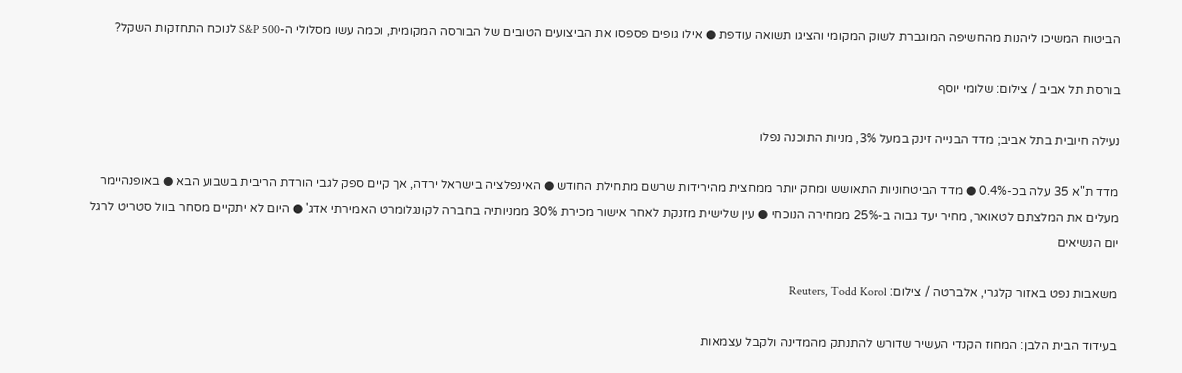הביטוח המשיכו ליהנות מהחשיפה המוגברת לשוק המקומי והציגו תשואה עודפת ● אילו גופים פספסו את הביצועים הטובים של הבורסה המקומית, וכמה עשו מסלולי ה-S&P 500 לנוכח התחזקות השקל?

בורסת תל אביב / צילום: שלומי יוסף

נעילה חיובית בתל אביב; מדד הבנייה זינק במעל 3%, מניות התוכנה נפלו

מדד ת"א 35 עלה בכ-0.4% ● מדד הביטחוניות התאושש ומחק יותר ממחצית מהירידות שרשם מתחילת החודש ● האינפלציה בישראל ירדה, אך קיים ספק לגבי הורדת הריבית בשבוע הבא ● באופנהיימר מעלים את המלצתם לטאואר, מחיר יעד גבוה ב-25% ממחירה הנוכחי ● עין שלישית מזנקת לאחר אישור מכירת 30% ממניותיה בחברה לקונגלומרט האמירתי אדג' ● היום לא יתקיים מסחר בוול סטריט לרגל יום הנשיאים

משאבות נפט באזור קלגרי, אלברטה / צילום: Reuters, Todd Korol

בעידוד הבית הלבן: המחוז הקנדי העשיר שדורש להתנתק מהמדינה ולקבל עצמאות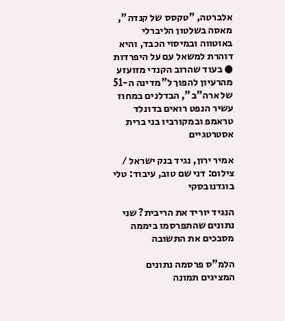אלברטה, "טקסס של קנדה", מאסה בשלטון הליברלי באוטווה ובמיסוי הכבד, והיא דוהרת למשאל עם על היפרדות ● בעוד שהרוב הקנדי מזועזע מהרעיון להפוך ל"מדינה ה-51 של ארה"ב", הבדלנים במחוז עשיר הנפט רואים בדונלד טראמפ ובמקורביו בני ברית אסטרטגיים

אמיר ירון, נגיד בנק ישראל / צילום: דני שם טוב, עיבוד: טלי בוגדנובסקי

הנגיד יוריד את הריבית? שני נתונים שהתפרסמו ביממה מסבכים את התשובה

הלמ"ס פרסמה נתונים המציגים תמונה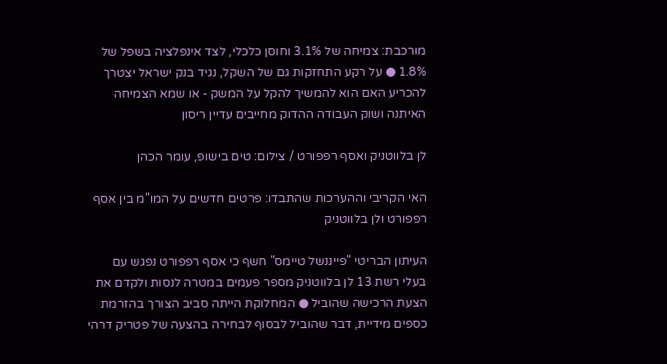מורכבת: צמיחה של 3.1% וחוסן כלכלי, לצד אינפלציה בשפל של 1.8% ● על רקע התחזקות גם של השקל, נגיד בנק ישראל יצטרך להכריע האם הוא להמשיך להקל על המשק - או שמא הצמיחה האיתנה ושוק העבודה ההדוק מחייבים עדיין ריסון

לן בלווטניק ואסף רפפורט / צילום: טים בישופ, עומר הכהן

האי הקריבי וההערכות שהתבדו: פרטים חדשים על המו"מ בין אסף רפפורט ולן בלווטניק

העיתון הבריטי "פייננשל טיימס" חשף כי אסף רפפורט נפגש עם בעלי רשת 13 לן בלווטניק מספר פעמים במטרה לנסות ולקדם את הצעת הרכישה שהוביל ● המחלוקת הייתה סביב הצורך בהזרמת כספים מידיית, דבר שהוביל לבסוף לבחירה בהצעה של פטריק דרהי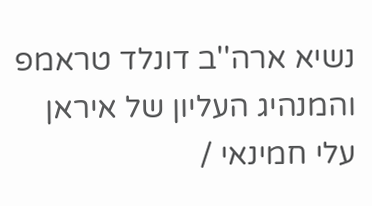נשיא ארה''ב דונלד טראמפ והמנהיג העליון של איראן עלי חמינאי /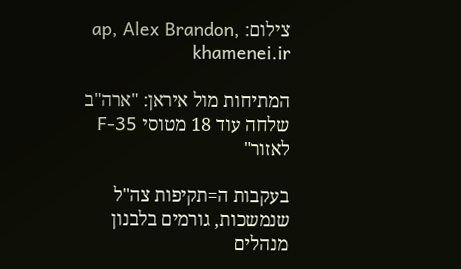צילום: ap, Alex Brandon, khamenei.ir

המתיחות מול איראן: "ארה"ב שלחה עוד 18 מטוסי F-35 לאזור"

בעקבות ה=תקיפות צה"ל שנמשכות, גורמים בלבנון מנהלים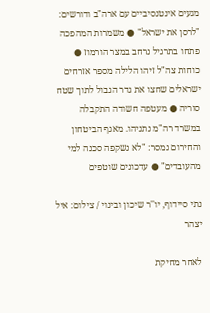מגעים אינטנסיביים עם ארה"ב ודורשים: "לרסן את ישראל" ● משמרות המהפכה פתחו בתרגיל נרחב במצר הורמוז ● כוחות צה"ל זיהו הלילה מספר אזרחים ישראלים שחצו את גדר הגבול לתוך שטח סוריה ● מעטפה חשודה התקבלה במשרד רה"מ נתניהו. מאגף הביטחון והחירום נמסר: "לא נשקפה סכנה למי מהעובדים" ● עדכונים שוטפים

נתי סיידוף, יו''ר שיכון ובינוי / צילום: איל יצהר

לאחר מחיקת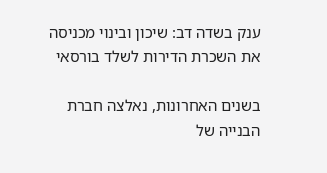ענק בשדה דב: שיכון ובינוי מכניסה את השכרת הדירות לשלד בורסאי

בשנים האחרונות, נאלצה חברת הבנייה של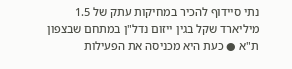נתי סיידוף להכיר במחיקות עתק של 1.5 מיליארד שקל בגין ייזום נדל"ן במתחם שבצפון ת"א ● כעת היא מכניסה את הפעילות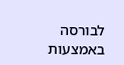לבורסה באמצעות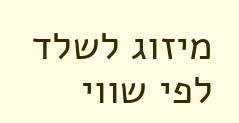מיזוג לשלד לפי שווי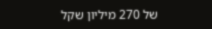של 270 מיליון שקל